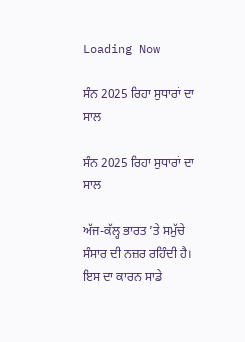Loading Now

ਸੰਨ 2025 ਰਿਹਾ ਸੁਧਾਰਾਂ ਦਾ ਸਾਲ

ਸੰਨ 2025 ਰਿਹਾ ਸੁਧਾਰਾਂ ਦਾ ਸਾਲ

ਅੱਜ-ਕੱਲ੍ਹ ਭਾਰਤ ’ਤੇ ਸਮੁੱਚੇ ਸੰਸਾਰ ਦੀ ਨਜ਼ਰ ਰਹਿੰਦੀ ਹੈ। ਇਸ ਦਾ ਕਾਰਨ ਸਾਡੇ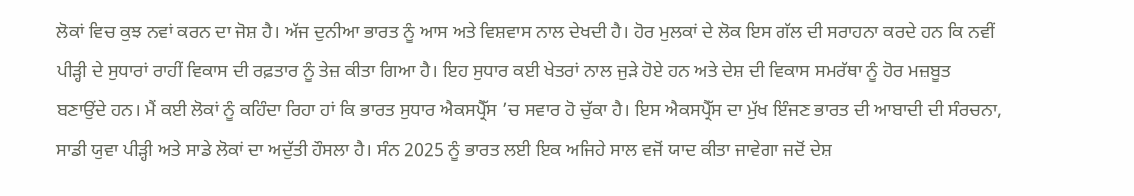ਲੋਕਾਂ ਵਿਚ ਕੁਝ ਨਵਾਂ ਕਰਨ ਦਾ ਜੋਸ਼ ਹੈ। ਅੱਜ ਦੁਨੀਆ ਭਾਰਤ ਨੂੰ ਆਸ ਅਤੇ ਵਿਸ਼ਵਾਸ ਨਾਲ ਦੇਖਦੀ ਹੈ। ਹੋਰ ਮੁਲਕਾਂ ਦੇ ਲੋਕ ਇਸ ਗੱਲ ਦੀ ਸਰਾਹਨਾ ਕਰਦੇ ਹਨ ਕਿ ਨਵੀਂ ਪੀੜ੍ਹੀ ਦੇ ਸੁਧਾਰਾਂ ਰਾਹੀਂ ਵਿਕਾਸ ਦੀ ਰਫ਼ਤਾਰ ਨੂੰ ਤੇਜ਼ ਕੀਤਾ ਗਿਆ ਹੈ। ਇਹ ਸੁਧਾਰ ਕਈ ਖੇਤਰਾਂ ਨਾਲ ਜੁੜੇ ਹੋਏ ਹਨ ਅਤੇ ਦੇਸ਼ ਦੀ ਵਿਕਾਸ ਸਮਰੱਥਾ ਨੂੰ ਹੋਰ ਮਜ਼ਬੂਤ ਬਣਾਉਂਦੇ ਹਨ। ਮੈਂ ਕਈ ਲੋਕਾਂ ਨੂੰ ਕਹਿੰਦਾ ਰਿਹਾ ਹਾਂ ਕਿ ਭਾਰਤ ਸੁਧਾਰ ਐਕਸਪ੍ਰੈੱਸ ’ਚ ਸਵਾਰ ਹੋ ਚੁੱਕਾ ਹੈ। ਇਸ ਐਕਸਪ੍ਰੈੱਸ ਦਾ ਮੁੱਖ ਇੰਜਣ ਭਾਰਤ ਦੀ ਆਬਾਦੀ ਦੀ ਸੰਰਚਨਾ, ਸਾਡੀ ਯੁਵਾ ਪੀੜ੍ਹੀ ਅਤੇ ਸਾਡੇ ਲੋਕਾਂ ਦਾ ਅਦੁੱਤੀ ਹੌਸਲਾ ਹੈ। ਸੰਨ 2025 ਨੂੰ ਭਾਰਤ ਲਈ ਇਕ ਅਜਿਹੇ ਸਾਲ ਵਜੋਂ ਯਾਦ ਕੀਤਾ ਜਾਵੇਗਾ ਜਦੋਂ ਦੇਸ਼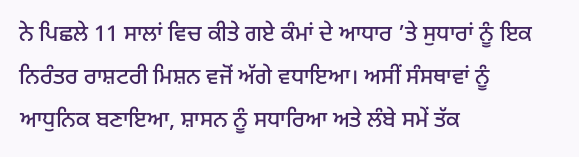ਨੇ ਪਿਛਲੇ 11 ਸਾਲਾਂ ਵਿਚ ਕੀਤੇ ਗਏ ਕੰਮਾਂ ਦੇ ਆਧਾਰ ’ਤੇ ਸੁਧਾਰਾਂ ਨੂੰ ਇਕ ਨਿਰੰਤਰ ਰਾਸ਼ਟਰੀ ਮਿਸ਼ਨ ਵਜੋਂ ਅੱਗੇ ਵਧਾਇਆ। ਅਸੀਂ ਸੰਸਥਾਵਾਂ ਨੂੰ ਆਧੁਨਿਕ ਬਣਾਇਆ, ਸ਼ਾਸਨ ਨੂੰ ਸਧਾਰਿਆ ਅਤੇ ਲੰਬੇ ਸਮੇਂ ਤੱਕ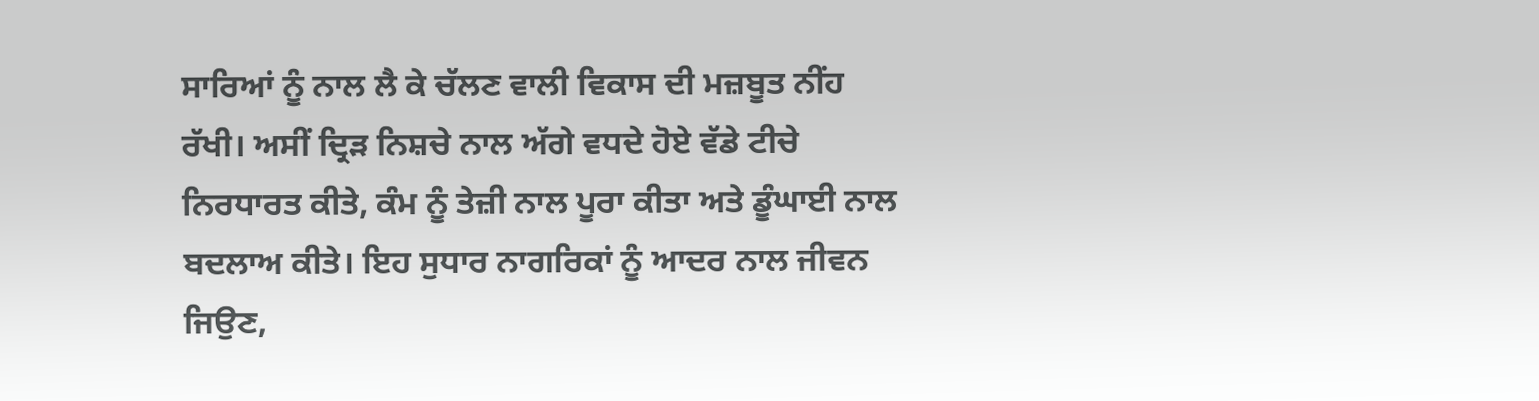ਸਾਰਿਆਂ ਨੂੰ ਨਾਲ ਲੈ ਕੇ ਚੱਲਣ ਵਾਲੀ ਵਿਕਾਸ ਦੀ ਮਜ਼ਬੂਤ ਨੀਂਹ ਰੱਖੀ। ਅਸੀਂ ਦ੍ਰਿੜ ਨਿਸ਼ਚੇ ਨਾਲ ਅੱਗੇ ਵਧਦੇ ਹੋਏ ਵੱਡੇ ਟੀਚੇ ਨਿਰਧਾਰਤ ਕੀਤੇ, ਕੰਮ ਨੂੰ ਤੇਜ਼ੀ ਨਾਲ ਪੂਰਾ ਕੀਤਾ ਅਤੇ ਡੂੰਘਾਈ ਨਾਲ ਬਦਲਾਅ ਕੀਤੇ। ਇਹ ਸੁਧਾਰ ਨਾਗਰਿਕਾਂ ਨੂੰ ਆਦਰ ਨਾਲ ਜੀਵਨ ਜਿਉਣ,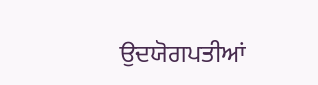ਉਦਯੋਗਪਤੀਆਂ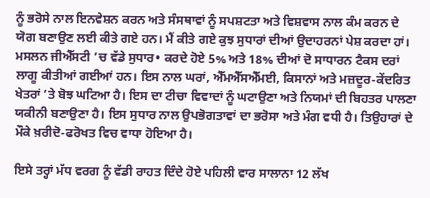ਨੂੰ ਭਰੋਸੇ ਨਾਲ ਇਨਵੇਸ਼ਨ ਕਰਨ ਅਤੇ ਸੰਸਥਾਵਾਂ ਨੂੰ ਸਪਸ਼ਟਤਾ ਅਤੇ ਵਿਸ਼ਵਾਸ ਨਾਲ ਕੰਮ ਕਰਨ ਦੇ ਯੋਗ ਬਣਾਉਣ ਲਈ ਕੀਤੇ ਗਏ ਹਨ। ਮੈਂ ਕੀਤੇ ਗਏ ਕੁਝ ਸੁਧਾਰਾਂ ਦੀਆਂ ਉਦਾਹਰਨਾਂ ਪੇਸ਼ ਕਰਦਾ ਹਾਂ। ਮਸਲਨ ਜੀਐੱਸਟੀ ’ਚ ਵੱਡੇ ਸੁਧਾਰ• ਕਰਦੇ ਹੋਏ 5% ਅਤੇ 18% ਦੀਆਂ ਦੋ ਸਾਧਾਰਨ ਟੈਕਸ ਦਰਾਂ ਲਾਗੂ ਕੀਤੀਆਂ ਗਈਆਂ ਹਨ। ਇਸ ਨਾਲ ਘਰਾਂ, ਐੱਮਐੱਸਐੱਮਈ, ਕਿਸਾਨਾਂ ਅਤੇ ਮਜ਼ਦੂਰ-ਕੇਂਦਰਿਤ ਖੇਤਰਾਂ ’ਤੇ ਬੋਝ ਘਟਿਆ ਹੈ। ਇਸ ਦਾ ਟੀਚਾ ਵਿਵਾਦਾਂ ਨੂੰ ਘਟਾਉਣਾ ਅਤੇ ਨਿਯਮਾਂ ਦੀ ਬਿਹਤਰ ਪਾਲਣਾ ਯਕੀਨੀ ਬਣਾਉਣਾ ਹੈ। ਇਸ ਸੁਧਾਰ ਨਾਲ ਉਪਭੋਗਤਾਵਾਂ ਦਾ ਭਰੋਸਾ ਅਤੇ ਮੰਗ ਵਧੀ ਹੈ। ਤਿਉਹਾਰਾਂ ਦੇ ਮੌਕੇ ਖ਼ਰੀਦੋ-ਫਰੋਖਤ ਵਿਚ ਵਾਧਾ ਹੋਇਆ ਹੈ।

ਇਸੇ ਤਰ੍ਹਾਂ ਮੱਧ ਵਰਗ ਨੂੰ ਵੱਡੀ ਰਾਹਤ ਦਿੰਦੇ ਹੋਏ ਪਹਿਲੀ ਵਾਰ ਸਾਲਾਨਾ 12 ਲੱਖ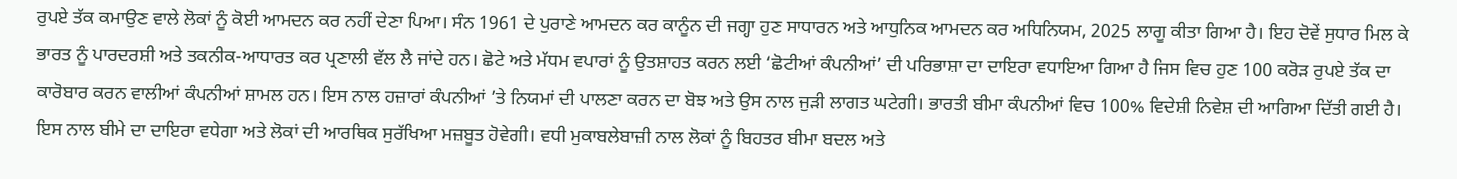ਰੁਪਏ ਤੱਕ ਕਮਾਉਣ ਵਾਲੇ ਲੋਕਾਂ ਨੂੰ ਕੋਈ ਆਮਦਨ ਕਰ ਨਹੀਂ ਦੇਣਾ ਪਿਆ। ਸੰਨ 1961 ਦੇ ਪੁਰਾਣੇ ਆਮਦਨ ਕਰ ਕਾਨੂੰਨ ਦੀ ਜਗ੍ਹਾ ਹੁਣ ਸਾਧਾਰਨ ਅਤੇ ਆਧੁਨਿਕ ਆਮਦਨ ਕਰ ਅਧਿਨਿਯਮ, 2025 ਲਾਗੂ ਕੀਤਾ ਗਿਆ ਹੈ। ਇਹ ਦੋਵੇਂ ਸੁਧਾਰ ਮਿਲ ਕੇ ਭਾਰਤ ਨੂੰ ਪਾਰਦਰਸ਼ੀ ਅਤੇ ਤਕਨੀਕ-ਆਧਾਰਤ ਕਰ ਪ੍ਰਣਾਲੀ ਵੱਲ ਲੈ ਜਾਂਦੇ ਹਨ। ਛੋਟੇ ਅਤੇ ਮੱਧਮ ਵਪਾਰਾਂ ਨੂੰ ਉਤਸ਼ਾਹਤ ਕਰਨ ਲਈ ‘ਛੋਟੀਆਂ ਕੰਪਨੀਆਂ’ ਦੀ ਪਰਿਭਾਸ਼ਾ ਦਾ ਦਾਇਰਾ ਵਧਾਇਆ ਗਿਆ ਹੈ ਜਿਸ ਵਿਚ ਹੁਣ 100 ਕਰੋੜ ਰੁਪਏ ਤੱਕ ਦਾ ਕਾਰੋਬਾਰ ਕਰਨ ਵਾਲੀਆਂ ਕੰਪਨੀਆਂ ਸ਼ਾਮਲ ਹਨ। ਇਸ ਨਾਲ ਹਜ਼ਾਰਾਂ ਕੰਪਨੀਆਂ ’ਤੇ ਨਿਯਮਾਂ ਦੀ ਪਾਲਣਾ ਕਰਨ ਦਾ ਬੋਝ ਅਤੇ ਉਸ ਨਾਲ ਜੁੜੀ ਲਾਗਤ ਘਟੇਗੀ। ਭਾਰਤੀ ਬੀਮਾ ਕੰਪਨੀਆਂ ਵਿਚ 100% ਵਿਦੇਸ਼ੀ ਨਿਵੇਸ਼ ਦੀ ਆਗਿਆ ਦਿੱਤੀ ਗਈ ਹੈ। ਇਸ ਨਾਲ ਬੀਮੇ ਦਾ ਦਾਇਰਾ ਵਧੇਗਾ ਅਤੇ ਲੋਕਾਂ ਦੀ ਆਰਥਿਕ ਸੁਰੱਖਿਆ ਮਜ਼ਬੂਤ ਹੋਵੇਗੀ। ਵਧੀ ਮੁਕਾਬਲੇਬਾਜ਼ੀ ਨਾਲ ਲੋਕਾਂ ਨੂੰ ਬਿਹਤਰ ਬੀਮਾ ਬਦਲ ਅਤੇ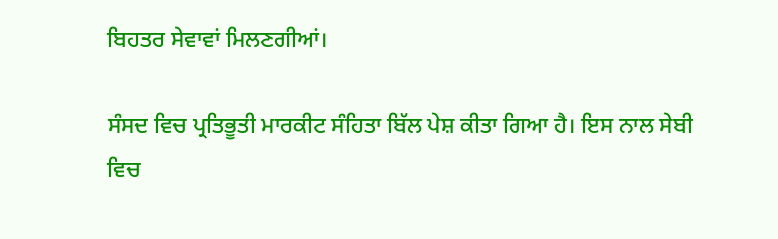ਬਿਹਤਰ ਸੇਵਾਵਾਂ ਮਿਲਣਗੀਆਂ।

ਸੰਸਦ ਵਿਚ ਪ੍ਰਤਿਭੂਤੀ ਮਾਰਕੀਟ ਸੰਹਿਤਾ ਬਿੱਲ ਪੇਸ਼ ਕੀਤਾ ਗਿਆ ਹੈ। ਇਸ ਨਾਲ ਸੇਬੀ ਵਿਚ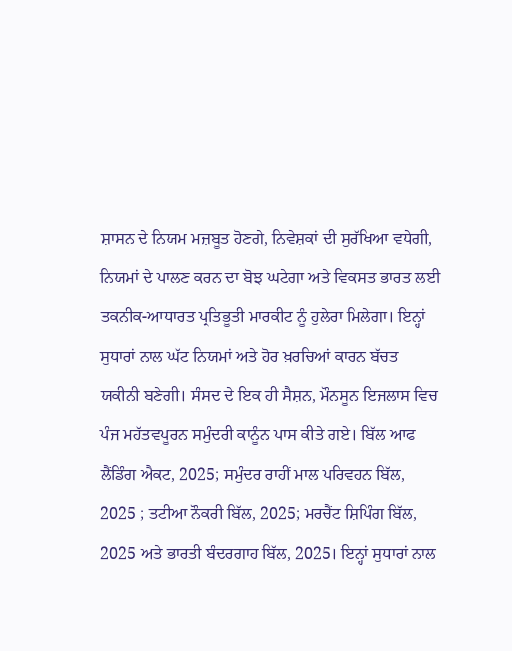ਸ਼ਾਸਨ ਦੇ ਨਿਯਮ ਮਜ਼ਬੂਤ ਹੋਣਗੇ, ਨਿਵੇਸ਼ਕਾਂ ਦੀ ਸੁਰੱਖਿਆ ਵਧੇਗੀ, ਨਿਯਮਾਂ ਦੇ ਪਾਲਣ ਕਰਨ ਦਾ ਬੋਝ ਘਟੇਗਾ ਅਤੇ ਵਿਕਸਤ ਭਾਰਤ ਲਈ ਤਕਨੀਕ-ਆਧਾਰਤ ਪ੍ਰਤਿਭੂਤੀ ਮਾਰਕੀਟ ਨੂੰ ਹੁਲੇਰਾ ਮਿਲੇਗਾ। ਇਨ੍ਹਾਂ ਸੁਧਾਰਾਂ ਨਾਲ ਘੱਟ ਨਿਯਮਾਂ ਅਤੇ ਹੋਰ ਖ਼ਰਚਿਆਂ ਕਾਰਨ ਬੱਚਤ ਯਕੀਨੀ ਬਣੇਗੀ। ਸੰਸਦ ਦੇ ਇਕ ਹੀ ਸੈਸ਼ਨ, ਮੌਨਸੂਨ ਇਜਲਾਸ ਵਿਚ ਪੰਜ ਮਹੱਤਵਪੂਰਨ ਸਮੁੰਦਰੀ ਕਾਨੂੰਨ ਪਾਸ ਕੀਤੇ ਗਏ। ਬਿੱਲ ਆਫ ਲੈਂਡਿੰਗ ਐਕਟ, 2025; ਸਮੁੰਦਰ ਰਾਹੀਂ ਮਾਲ ਪਰਿਵਹਨ ਬਿੱਲ, 2025 ; ਤਟੀਆ ਨੌਕਰੀ ਬਿੱਲ, 2025; ਮਰਚੈਂਟ ਸ਼ਿਪਿੰਗ ਬਿੱਲ, 2025 ਅਤੇ ਭਾਰਤੀ ਬੰਦਰਗਾਹ ਬਿੱਲ, 2025। ਇਨ੍ਹਾਂ ਸੁਧਾਰਾਂ ਨਾਲ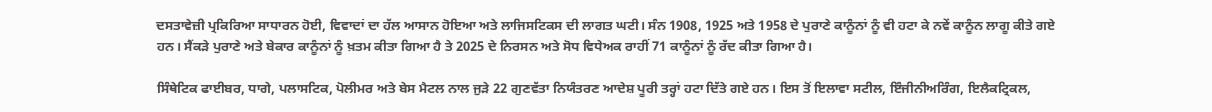ਦਸਤਾਵੇਜ਼ੀ ਪ੍ਰਕਿਰਿਆ ਸਾਧਾਰਨ ਹੋਈ, ਵਿਵਾਦਾਂ ਦਾ ਹੱਲ ਆਸਾਨ ਹੋਇਆ ਅਤੇ ਲਾਜਿਸਟਿਕਸ ਦੀ ਲਾਗਤ ਘਟੀ। ਸੰਨ 1908, 1925 ਅਤੇ 1958 ਦੇ ਪੁਰਾਣੇ ਕਾਨੂੰਨਾਂ ਨੂੰ ਵੀ ਹਟਾ ਕੇ ਨਵੇਂ ਕਾਨੂੰਨ ਲਾਗੂ ਕੀਤੇ ਗਏ ਹਨ। ਸੈਂਕੜੇ ਪੁਰਾਣੇ ਅਤੇ ਬੇਕਾਰ ਕਾਨੂੰਨਾਂ ਨੂੰ ਖ਼ਤਮ ਕੀਤਾ ਗਿਆ ਹੈ ਤੇ 2025 ਦੇ ਨਿਰਸਨ ਅਤੇ ਸੋਧ ਵਿਧੇਅਕ ਰਾਹੀਂ 71 ਕਾਨੂੰਨਾਂ ਨੂੰ ਰੱਦ ਕੀਤਾ ਗਿਆ ਹੈ।

ਸਿੰਥੇਟਿਕ ਫਾਈਬਰ, ਧਾਗੇ, ਪਲਾਸਟਿਕ, ਪੋਲੀਮਰ ਅਤੇ ਬੇਸ ਮੈਟਲ ਨਾਲ ਜੁੜੇ 22 ਗੁਣਵੱਤਾ ਨਿਯੰਤਰਣ ਆਦੇਸ਼ ਪੂਰੀ ਤਰ੍ਹਾਂ ਹਟਾ ਦਿੱਤੇ ਗਏ ਹਨ। ਇਸ ਤੋਂ ਇਲਾਵਾ ਸਟੀਲ, ਇੰਜੀਨੀਅਰਿੰਗ, ਇਲੈਕਟ੍ਰਿਕਲ,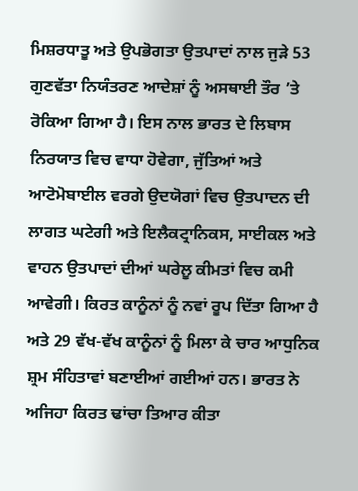ਮਿਸ਼ਰਧਾਤੂ ਅਤੇ ਉਪਭੋਗਤਾ ਉਤਪਾਦਾਂ ਨਾਲ ਜੁੜੇ 53 ਗੁਣਵੱਤਾ ਨਿਯੰਤਰਣ ਆਦੇਸ਼ਾਂ ਨੂੰ ਅਸਥਾਈ ਤੌਰ ’ਤੇ ਰੋਕਿਆ ਗਿਆ ਹੈ। ਇਸ ਨਾਲ ਭਾਰਤ ਦੇ ਲਿਬਾਸ ਨਿਰਯਾਤ ਵਿਚ ਵਾਧਾ ਹੋਵੇਗਾ, ਜੁੱਤਿਆਂ ਅਤੇ ਆਟੋਮੋਬਾਈਲ ਵਰਗੇ ਉਦਯੋਗਾਂ ਵਿਚ ਉਤਪਾਦਨ ਦੀ ਲਾਗਤ ਘਟੇਗੀ ਅਤੇ ਇਲੈਕਟ੍ਰਾਨਿਕਸ, ਸਾਈਕਲ ਅਤੇ ਵਾਹਨ ਉਤਪਾਦਾਂ ਦੀਆਂ ਘਰੇਲੂ ਕੀਮਤਾਂ ਵਿਚ ਕਮੀ ਆਵੇਗੀ। ਕਿਰਤ ਕਾਨੂੰਨਾਂ ਨੂੰ ਨਵਾਂ ਰੂਪ ਦਿੱਤਾ ਗਿਆ ਹੈ ਅਤੇ 29 ਵੱਖ-ਵੱਖ ਕਾਨੂੰਨਾਂ ਨੂੰ ਮਿਲਾ ਕੇ ਚਾਰ ਆਧੁਨਿਕ ਸ਼੍ਰਮ ਸੰਹਿਤਾਵਾਂ ਬਣਾਈਆਂ ਗਈਆਂ ਹਨ। ਭਾਰਤ ਨੇ ਅਜਿਹਾ ਕਿਰਤ ਢਾਂਚਾ ਤਿਆਰ ਕੀਤਾ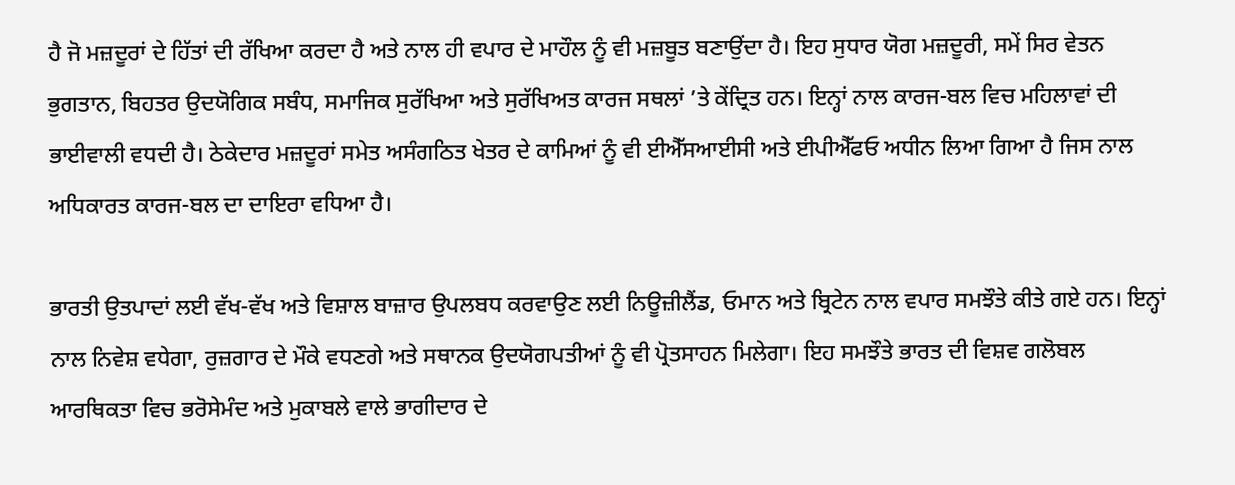ਹੈ ਜੋ ਮਜ਼ਦੂਰਾਂ ਦੇ ਹਿੱਤਾਂ ਦੀ ਰੱਖਿਆ ਕਰਦਾ ਹੈ ਅਤੇ ਨਾਲ ਹੀ ਵਪਾਰ ਦੇ ਮਾਹੌਲ ਨੂੰ ਵੀ ਮਜ਼ਬੂਤ ਬਣਾਉਂਦਾ ਹੈ। ਇਹ ਸੁਧਾਰ ਯੋਗ ਮਜ਼ਦੂਰੀ, ਸਮੇਂ ਸਿਰ ਵੇਤਨ ਭੁਗਤਾਨ, ਬਿਹਤਰ ਉਦਯੋਗਿਕ ਸਬੰਧ, ਸਮਾਜਿਕ ਸੁਰੱਖਿਆ ਅਤੇ ਸੁਰੱਖਿਅਤ ਕਾਰਜ ਸਥਲਾਂ ’ਤੇ ਕੇਂਦ੍ਰਿਤ ਹਨ। ਇਨ੍ਹਾਂ ਨਾਲ ਕਾਰਜ-ਬਲ ਵਿਚ ਮਹਿਲਾਵਾਂ ਦੀ ਭਾਈਵਾਲੀ ਵਧਦੀ ਹੈ। ਠੇਕੇਦਾਰ ਮਜ਼ਦੂਰਾਂ ਸਮੇਤ ਅਸੰਗਠਿਤ ਖੇਤਰ ਦੇ ਕਾਮਿਆਂ ਨੂੰ ਵੀ ਈਐੱਸਆਈਸੀ ਅਤੇ ਈਪੀਐੱਫਓ ਅਧੀਨ ਲਿਆ ਗਿਆ ਹੈ ਜਿਸ ਨਾਲ ਅਧਿਕਾਰਤ ਕਾਰਜ-ਬਲ ਦਾ ਦਾਇਰਾ ਵਧਿਆ ਹੈ।

ਭਾਰਤੀ ਉਤਪਾਦਾਂ ਲਈ ਵੱਖ-ਵੱਖ ਅਤੇ ਵਿਸ਼ਾਲ ਬਾਜ਼ਾਰ ਉਪਲਬਧ ਕਰਵਾਉਣ ਲਈ ਨਿਊਜ਼ੀਲੈਂਡ, ਓਮਾਨ ਅਤੇ ਬ੍ਰਿਟੇਨ ਨਾਲ ਵਪਾਰ ਸਮਝੌਤੇ ਕੀਤੇ ਗਏ ਹਨ। ਇਨ੍ਹਾਂ ਨਾਲ ਨਿਵੇਸ਼ ਵਧੇਗਾ, ਰੁਜ਼ਗਾਰ ਦੇ ਮੌਕੇ ਵਧਣਗੇ ਅਤੇ ਸਥਾਨਕ ਉਦਯੋਗਪਤੀਆਂ ਨੂੰ ਵੀ ਪ੍ਰੋਤਸਾਹਨ ਮਿਲੇਗਾ। ਇਹ ਸਮਝੌਤੇ ਭਾਰਤ ਦੀ ਵਿਸ਼ਵ ਗਲੋਬਲ ਆਰਥਿਕਤਾ ਵਿਚ ਭਰੋਸੇਮੰਦ ਅਤੇ ਮੁਕਾਬਲੇ ਵਾਲੇ ਭਾਗੀਦਾਰ ਦੇ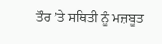ਤੌਰ ’ਤੇ ਸਥਿਤੀ ਨੂੰ ਮਜ਼ਬੂਤ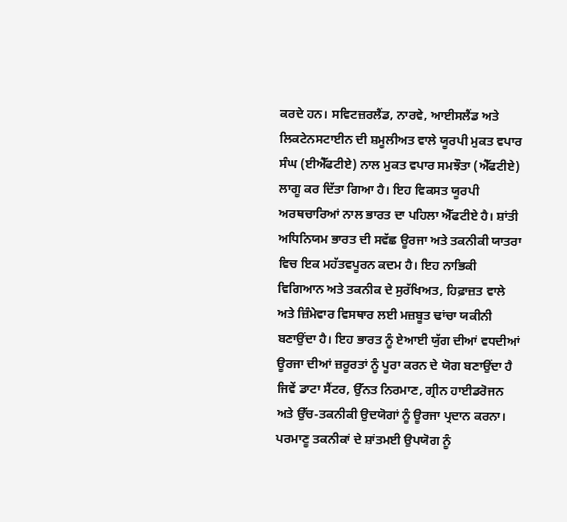ਕਰਦੇ ਹਨ। ਸਵਿਟਜ਼ਰਲੈਂਡ, ਨਾਰਵੇ, ਆਈਸਲੈਂਡ ਅਤੇ ਲਿਕਟੇਨਸਟਾਈਨ ਦੀ ਸ਼ਮੂਲੀਅਤ ਵਾਲੇ ਯੂਰਪੀ ਮੁਕਤ ਵਪਾਰ ਸੰਘ (ਈਐੱਫਟੀਏ) ਨਾਲ ਮੁਕਤ ਵਪਾਰ ਸਮਝੌਤਾ (ਐੱਫਟੀਏ) ਲਾਗੂ ਕਰ ਦਿੱਤਾ ਗਿਆ ਹੈ। ਇਹ ਵਿਕਸਤ ਯੂਰਪੀ ਅਰਥਚਾਰਿਆਂ ਨਾਲ ਭਾਰਤ ਦਾ ਪਹਿਲਾ ਐੱਫਟੀਏ ਹੈ। ਸ਼ਾਂਤੀ ਅਧਿਨਿਯਮ ਭਾਰਤ ਦੀ ਸਵੱਛ ਊਰਜਾ ਅਤੇ ਤਕਨੀਕੀ ਯਾਤਰਾ ਵਿਚ ਇਕ ਮਹੱਤਵਪੂਰਨ ਕਦਮ ਹੈ। ਇਹ ਨਾਭਿਕੀ ਵਿਗਿਆਨ ਅਤੇ ਤਕਨੀਕ ਦੇ ਸੁਰੱਖਿਅਤ, ਹਿਫ਼ਾਜ਼ਤ ਵਾਲੇ ਅਤੇ ਜ਼ਿੰਮੇਵਾਰ ਵਿਸਥਾਰ ਲਈ ਮਜ਼ਬੂਤ ਢਾਂਚਾ ਯਕੀਨੀ ਬਣਾਉਂਦਾ ਹੈ। ਇਹ ਭਾਰਤ ਨੂੰ ਏਆਈ ਯੁੱਗ ਦੀਆਂ ਵਧਦੀਆਂ ਊਰਜਾ ਦੀਆਂ ਜ਼ਰੂਰਤਾਂ ਨੂੰ ਪੂਰਾ ਕਰਨ ਦੇ ਯੋਗ ਬਣਾਉਂਦਾ ਹੈ ਜਿਵੇਂ ਡਾਟਾ ਸੈਂਟਰ, ਉੱਨਤ ਨਿਰਮਾਣ, ਗ੍ਰੀਨ ਹਾਈਡਰੋਜਨ ਅਤੇ ਉੱਚ-ਤਕਨੀਕੀ ਉਦਯੋਗਾਂ ਨੂੰ ਊਰਜਾ ਪ੍ਰਦਾਨ ਕਰਨਾ। ਪਰਮਾਣੂ ਤਕਨੀਕਾਂ ਦੇ ਸ਼ਾਂਤਮਈ ਉਪਯੋਗ ਨੂੰ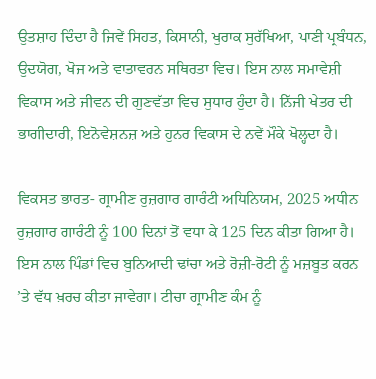ਉਤਸ਼ਾਹ ਦਿੰਦਾ ਹੈ ਜਿਵੇਂ ਸਿਹਤ, ਕਿਸਾਨੀ, ਖੁਰਾਕ ਸੁਰੱਖਿਆ, ਪਾਣੀ ਪ੍ਰਬੰਧਨ, ਉਦਯੋਗ, ਖੋਜ ਅਤੇ ਵਾਤਾਵਰਨ ਸਥਿਰਤਾ ਵਿਚ। ਇਸ ਨਾਲ ਸਮਾਵੇਸ਼ੀ ਵਿਕਾਸ ਅਤੇ ਜੀਵਨ ਦੀ ਗੁਣਵੱਤਾ ਵਿਚ ਸੁਧਾਰ ਹੁੰਦਾ ਹੈ। ਨਿੱਜੀ ਖੇਤਰ ਦੀ ਭਾਗੀਦਾਰੀ, ਇਨੋਵੇਸ਼ਨਜ਼ ਅਤੇ ਹੁਨਰ ਵਿਕਾਸ ਦੇ ਨਵੇਂ ਮੌਕੇ ਖੋਲ੍ਹਦਾ ਹੈ।

ਵਿਕਸਤ ਭਾਰਤ- ਗ੍ਰਾਮੀਣ ਰੁਜ਼ਗਾਰ ਗਾਰੰਟੀ ਅਧਿਨਿਯਮ, 2025 ਅਧੀਨ ਰੁਜ਼ਗਾਰ ਗਾਰੰਟੀ ਨੂੰ 100 ਦਿਨਾਂ ਤੋਂ ਵਧਾ ਕੇ 125 ਦਿਨ ਕੀਤਾ ਗਿਆ ਹੈ। ਇਸ ਨਾਲ ਪਿੰਡਾਂ ਵਿਚ ਬੁਨਿਆਦੀ ਢਾਂਚਾ ਅਤੇ ਰੋਜ਼ੀ-ਰੋਟੀ ਨੂੰ ਮਜ਼ਬੂਤ ਕਰਨ ’ਤੇ ਵੱਧ ਖ਼ਰਚ ਕੀਤਾ ਜਾਵੇਗਾ। ਟੀਚਾ ਗ੍ਰਾਮੀਣ ਕੰਮ ਨੂੰ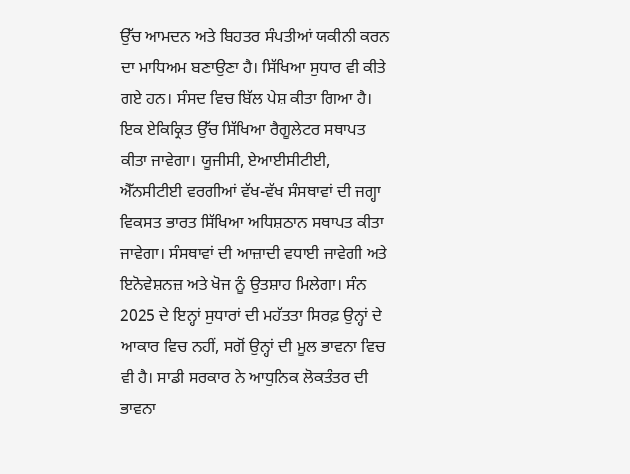ਉੱਚ ਆਮਦਨ ਅਤੇ ਬਿਹਤਰ ਸੰਪਤੀਆਂ ਯਕੀਨੀ ਕਰਨ ਦਾ ਮਾਧਿਅਮ ਬਣਾਉਣਾ ਹੈ। ਸਿੱਖਿਆ ਸੁਧਾਰ ਵੀ ਕੀਤੇ ਗਏ ਹਨ। ਸੰਸਦ ਵਿਚ ਬਿੱਲ ਪੇਸ਼ ਕੀਤਾ ਗਿਆ ਹੈ। ਇਕ ਏਕਿਕ੍ਰਿਤ ਉੱਚ ਸਿੱਖਿਆ ਰੈਗੂਲੇਟਰ ਸਥਾਪਤ ਕੀਤਾ ਜਾਵੇਗਾ। ਯੂਜੀਸੀ, ਏਆਈਸੀਟੀਈ, ਐੱਨਸੀਟੀਈ ਵਰਗੀਆਂ ਵੱਖ-ਵੱਖ ਸੰਸਥਾਵਾਂ ਦੀ ਜਗ੍ਹਾ ਵਿਕਸਤ ਭਾਰਤ ਸਿੱਖਿਆ ਅਧਿਸ਼ਠਾਨ ਸਥਾਪਤ ਕੀਤਾ ਜਾਵੇਗਾ। ਸੰਸਥਾਵਾਂ ਦੀ ਆਜ਼ਾਦੀ ਵਧਾਈ ਜਾਵੇਗੀ ਅਤੇ ਇਨੋਵੇਸ਼ਨਜ਼ ਅਤੇ ਖੋਜ ਨੂੰ ਉਤਸ਼ਾਹ ਮਿਲੇਗਾ। ਸੰਨ 2025 ਦੇ ਇਨ੍ਹਾਂ ਸੁਧਾਰਾਂ ਦੀ ਮਹੱਤਤਾ ਸਿਰਫ਼ ਉਨ੍ਹਾਂ ਦੇ ਆਕਾਰ ਵਿਚ ਨਹੀਂ, ਸਗੋਂ ਉਨ੍ਹਾਂ ਦੀ ਮੂਲ ਭਾਵਨਾ ਵਿਚ ਵੀ ਹੈ। ਸਾਡੀ ਸਰਕਾਰ ਨੇ ਆਧੁਨਿਕ ਲੋਕਤੰਤਰ ਦੀ ਭਾਵਨਾ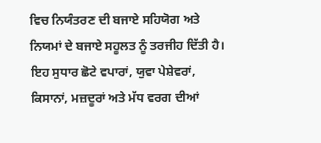ਵਿਚ ਨਿਯੰਤਰਣ ਦੀ ਬਜਾਏ ਸਹਿਯੋਗ ਅਤੇ ਨਿਯਮਾਂ ਦੇ ਬਜਾਏ ਸਹੂਲਤ ਨੂੰ ਤਰਜੀਹ ਦਿੱਤੀ ਹੈ। ਇਹ ਸੁਧਾਰ ਛੋਟੇ ਵਪਾਰਾਂ, ਯੁਵਾ ਪੇਸ਼ੇਵਰਾਂ, ਕਿਸਾਨਾਂ, ਮਜ਼ਦੂਰਾਂ ਅਤੇ ਮੱਧ ਵਰਗ ਦੀਆਂ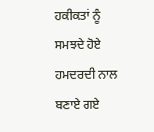ਹਕੀਕਤਾਂ ਨੂੰ ਸਮਝਦੇ ਹੋਏ ਹਮਦਰਦੀ ਨਾਲ ਬਣਾਏ ਗਏ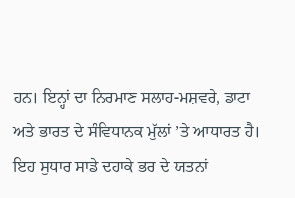ਹਨ। ਇਨ੍ਹਾਂ ਦਾ ਨਿਰਮਾਣ ਸਲਾਹ-ਮਸ਼ਵਰੇ, ਡਾਟਾ ਅਤੇ ਭਾਰਤ ਦੇ ਸੰਵਿਧਾਨਕ ਮੁੱਲਾਂ ’ਤੇ ਆਧਾਰਤ ਹੈ। ਇਹ ਸੁਧਾਰ ਸਾਡੇ ਦਹਾਕੇ ਭਰ ਦੇ ਯਤਨਾਂ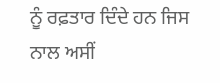ਨੂੰ ਰਫ਼ਤਾਰ ਦਿੰਦੇ ਹਨ ਜਿਸ ਨਾਲ ਅਸੀਂ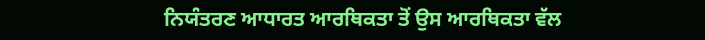ਨਿਯੰਤਰਣ ਆਧਾਰਤ ਆਰਥਿਕਤਾ ਤੋਂ ਉਸ ਆਰਥਿਕਤਾ ਵੱਲ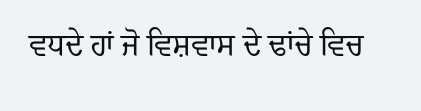ਵਧਦੇ ਹਾਂ ਜੋ ਵਿਸ਼ਵਾਸ ਦੇ ਢਾਂਚੇ ਵਿਚ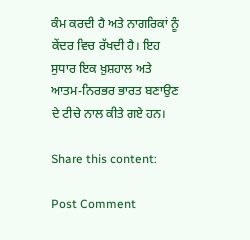ਕੰਮ ਕਰਦੀ ਹੈ ਅਤੇ ਨਾਗਰਿਕਾਂ ਨੂੰ ਕੇਂਦਰ ਵਿਚ ਰੱਖਦੀ ਹੈ। ਇਹ ਸੁਧਾਰ ਇਕ ਖ਼ੁਸ਼ਹਾਲ ਅਤੇ ਆਤਮ-ਨਿਰਭਰ ਭਾਰਤ ਬਣਾਉਣ ਦੇ ਟੀਚੇ ਨਾਲ ਕੀਤੇ ਗਏ ਹਨ।

Share this content:

Post Comment